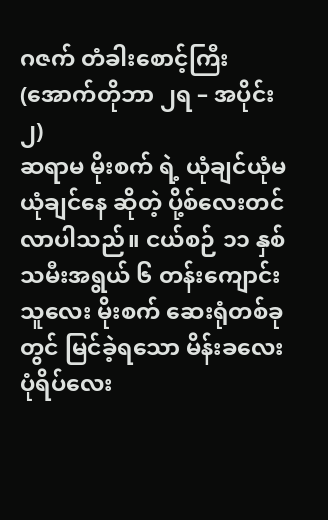ဂဇက် တံခါးစောင့်ကြီး (အောက်တိုဘာ ၂ရ – အပိုင်း၂)
ဆရာမ မိုးစက် ရဲ့ ယုံချင်ယုံမယုံချင်နေ ဆိုတဲ့ ပို့စ်လေးတင်လာပါသည်။ ငယ်စဉ် ၁၁ နှစ်သမီးအရွယ် ၆ တန်းကျောင်းသူလေး မိုးစက် ဆေးရုံတစ်ခုတွင် မြင်ခဲ့ရသော မိန်းခလေးပုံရိပ်လေး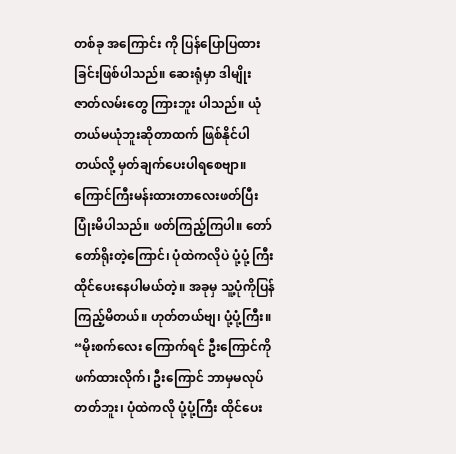တစ်ခု အကြောင်း ကို ပြန်ပြောပြထားခြင်းဖြစ်ပါသည်။ ဆေးရုံမှာ ဒါမျိုးဇာတ်လမ်းတွေ ကြားဘူး ပါသည်။ ယုံတယ်မယုံဘူးဆိုတာထက် ဖြစ်နိုင်ပါတယ်လို့ မှတ်ချက်ပေးပါရစေဗျာ။ ကြောင်ကြီးမန်းထားတာလေးဖတ်ပြီး ပြုံးမိပါသည်။ ဖတ်ကြည့်ကြပါ။ တော်တော်ရိုးတဲ့ကြောင်၊ ပုံထဲကလိုပဲ ပုံ့ပုံ့ ကြီး ထိုင်ပေးနေပါမယ်တဲ့။ အခုမှ သူ့ပုံကိုပြန်ကြည့်မိတယ်။ ဟုတ်တယ်ဗျ၊ ပုံ့ပုံ့ကြီး။
“မိုးစက်လေး ကြောက်ရင် ဦးကြောင်ကို ဖက်ထားလိုက်၊ ဦးကြောင် ဘာမှမလုပ်တတ်ဘူး၊ ပုံထဲကလို ပုံ့ပုံ့ကြီး ထိုင်ပေး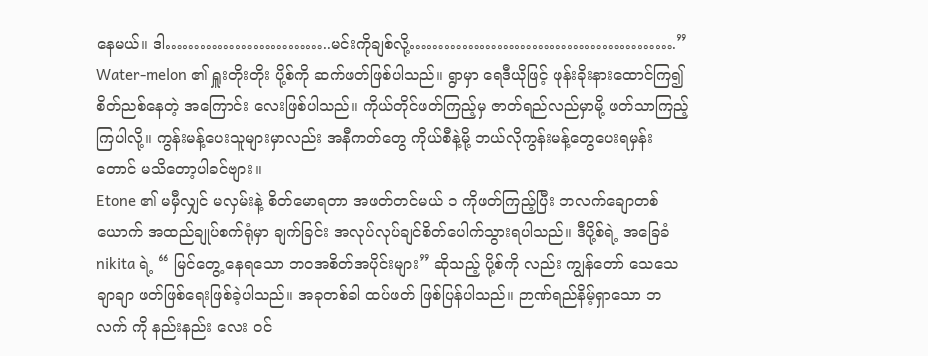နေမယ်။ ဒါ………………………..မင်းကိုချစ်လို့……………………………………….”
Water-melon ၏ ရှူးတိုးတိုး ပို့စ်ကို ဆက်ဖတ်ဖြစ်ပါသည်။ ရွာမှာ ရေဒီယိုဖြင့် ဖုန်းခိုးနားထောင်ကြ၍ စိတ်ညစ်နေတဲ့ အကြောင်း လေးဖြစ်ပါသည်။ ကိုယ်တိုင်ဖတ်ကြည့်မှ ဇာတ်ရည်လည်မှာမို့ ဖတ်သာကြည့်ကြပါလို့။ ကွန်းမန့်ပေးသူများမှာလည်း အနီကတ်တွေ ကိုယ်စီနဲ့မို့ ဘယ်လိုကွန်းမန့်တွေပေးရမှန်း တောင် မသိတော့ပါခင်ဗျား။
Etone ၏ မမှီလျှင် မလှမ်းနဲ့ စိတ်မောရတာ အဖတ်တင်မယ် ၁ ကိုဖတ်ကြည့်ပြီး ဘလက်ချောတစ်ယောက် အထည်ချုပ်စက်ရုံမှာ ချက်ခြင်း အလုပ်လုပ်ချင်စိတ်ပေါက်သွားရပါသည်။ ဒီပို့စ်ရဲ့ အခြေခံ nikita ရဲ့ “ မြင်တွေ့ နေရသော ဘဝအစိတ်အပိုင်းများ” ဆိုသည့် ပို့စ်ကို လည်း ကျွန်တော် သေသေချာချာ ဖတ်ဖြစ်ရေးဖြစ်ခဲ့ပါသည်။ အခုတစ်ခါ ထပ်ဖတ် ဖြစ်ပြန်ပါသည်။ ဉာဏ်ရည်နိမ့်ရှာသော ဘလက် ကို နည်းနည်း လေး ဝင်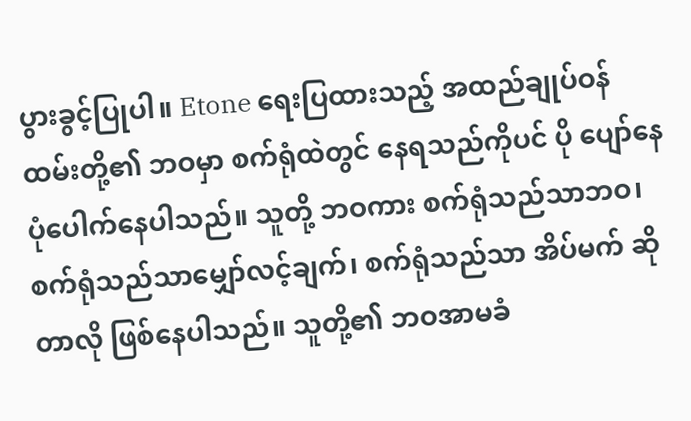ပွားခွင့်ပြုပါ။ Etone ရေးပြထားသည့် အထည်ချုပ်ဝန်ထမ်းတို့၏ ဘဝမှာ စက်ရုံထဲတွင် နေရသည်ကိုပင် ပို ပျော်နေပုံပေါက်နေပါသည်။ သူတို့ ဘဝကား စက်ရုံသည်သာဘဝ၊ စက်ရုံသည်သာမျှော်လင့်ချက်၊ စက်ရုံသည်သာ အိပ်မက် ဆိုတာလို ဖြစ်နေပါသည်။ သူတို့၏ ဘဝအာမခံ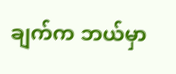ချက်က ဘယ်မှာ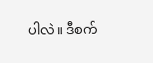ပါလဲ။ ဒီစက်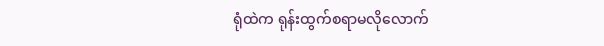ရုံထဲက ရုန်းထွက်စရာမလိုလောက်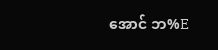အောင် ဘ%E